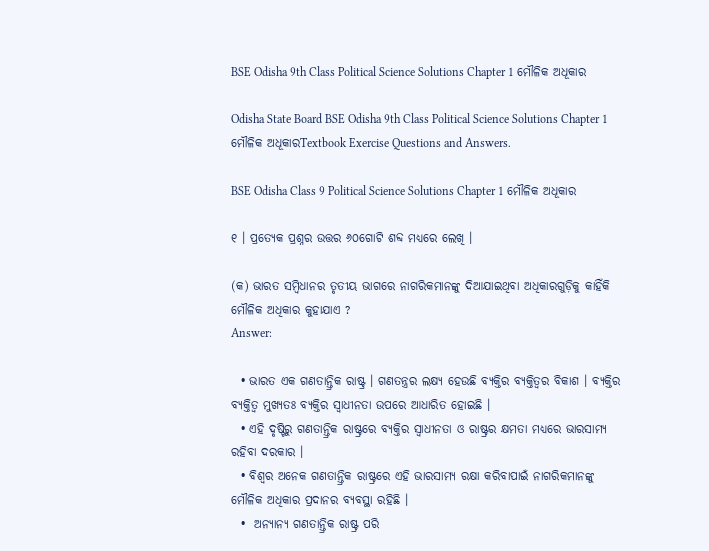BSE Odisha 9th Class Political Science Solutions Chapter 1 ମୌଳିକ ଅଧୂକାର

Odisha State Board BSE Odisha 9th Class Political Science Solutions Chapter 1 ମୌଳିକ ଅଧୂକାରTextbook Exercise Questions and Answers.

BSE Odisha Class 9 Political Science Solutions Chapter 1 ମୌଳିକ ଅଧୂକାର

୧ । ପ୍ରତ୍ୟେକ ପ୍ରଶ୍ନର ଉତ୍ତର ୬୦ଗୋଟି ଶବ୍ଦ ମଧ୍ଯରେ ଲେଖି ।

(କ) ଭାରତ ସମ୍ବିଧାନର ତୃତୀୟ ଭାଗରେ ନାଗରିକମାନଙ୍କୁ ଦିଆଯାଇଥିବା ଅଧିକାରଗୁଡ଼ିକୁ କାହିଁକି ମୌଳିକ ଅଧିକାର କୁହାଯାଏ ?
Answer:

  • ଭାରତ ଏକ ଗଣତାନ୍ତ୍ରିକ ରାଷ୍ଟ୍ର । ଗଣତନ୍ତ୍ରର ଲକ୍ଷ୍ୟ ହେଉଛି ବ୍ୟକ୍ତିର ବ୍ୟକ୍ତିତ୍ୱର ବିକାଶ । ବ୍ୟକ୍ତିର ବ୍ୟକ୍ତିତ୍ୱ ମୁଖ୍ୟତଃ ବ୍ୟକ୍ତିର ସ୍ଵାଧୀନତା ଉପରେ ଆଧାରିତ ହୋଇଛି ।
  • ଏହି ଦୃଷ୍ଟିରୁ ଗଣତାନ୍ତ୍ରିକ ରାଷ୍ଟ୍ରରେ ବ୍ୟକ୍ତିର ସ୍ବାଧୀନତା ଓ ରାଷ୍ଟ୍ରର କ୍ଷମତା ମଧ୍ଯରେ ଭାରସାମ୍ୟ ରହିବା ଦରକାର ।
  • ବିଶ୍ଵର ଅନେକ ଗଣତାନ୍ତ୍ରିକ ରାଷ୍ଟ୍ରରେ ଏହି ଭାରସାମ୍ୟ ରକ୍ଷା କରିବାପାଇଁ ନାଗରିକମାନଙ୍କୁ ମୌଳିକ ଅଧିକାର ପ୍ରଦାନର ବ୍ୟବସ୍ଥା ରହିଛି ।
  •  ଅନ୍ୟାନ୍ୟ ଗଣତାନ୍ତ୍ରିକ ରାଷ୍ଟ୍ର ପରି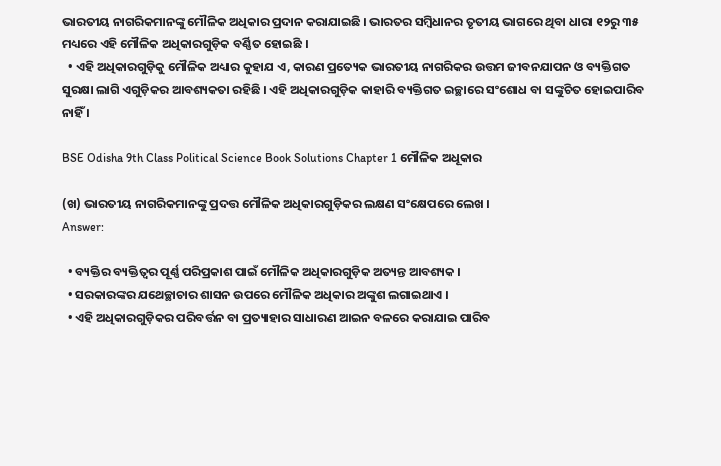ଭାରତୀୟ ନାଗରିକମାନଙ୍କୁ ମୌଳିକ ଅଧିକାର ପ୍ରଦାନ କରାଯାଇଛି । ଭାରତର ସମ୍ବିଧାନର ତୃତୀୟ ଭାଗରେ ଥିବା ଧାରା ୧୨ରୁ ୩୫ ମଧ୍ୟରେ ଏହି ମୌଳିକ ଅଧିକାରଗୁଡ଼ିକ ବର୍ଣ୍ଣିତ ହୋଇଛି ।
  • ଏହି ଅଧିକାରଗୁଡ଼ିକୁ ମୌଳିକ ଅଧ୍ୟାର କୁହାଯ ଏ, କାରଣ ପ୍ରତ୍ୟେକ ଭାରତୀୟ ନାଗରିକର ଉତ୍ତମ ଜୀବନଯାପନ ଓ ବ୍ୟକ୍ତିଗତ ସୁରକ୍ଷା ଲାଗି ଏଗୁଡ଼ିକର ଆବଶ୍ୟକତା ରହିଛି । ଏହି ଅଧିକାରଗୁଡ଼ିକ କାହାରି ବ୍ୟକ୍ତିଗତ ଇଚ୍ଛାରେ ସଂଶୋଧ ବା ସଙ୍କୁଚିତ ହୋଇପାରିବ ନାହିଁ ।

BSE Odisha 9th Class Political Science Book Solutions Chapter 1 ମୌଳିକ ଅଧୂକାର

(ଖ) ଭାରତୀୟ ନାଗରିକମାନଙ୍କୁ ପ୍ରଦତ୍ତ ମୌଳିକ ଅଧିକାରଗୁଡ଼ିକର ଲକ୍ଷଣ ସଂକ୍ଷେପରେ ଲେଖ ।
Answer:

  • ବ୍ୟକ୍ତିର ବ୍ୟକ୍ତିତ୍ଵର ପୂର୍ଣ୍ଣ ପରିପ୍ରକାଶ ପାଇଁ ମୌଳିକ ଅଧିକାରଗୁଡ଼ିକ ଅତ୍ୟନ୍ତ ଆବଶ୍ୟକ ।
  • ସରକାରଙ୍କର ଯଥେଚ୍ଛାଚାର ଶାସନ ଉପରେ ମୌଳିକ ଅଧିକାର ଅଙ୍କୁଶ ଲଗାଇଥାଏ ।
  • ଏହି ଅଧିକାରଗୁଡ଼ିକର ପରିବର୍ତ୍ତନ ବା ପ୍ରତ୍ୟାହାର ସାଧାରଣ ଆଇନ ବଳରେ କରାଯାଇ ପାରିବ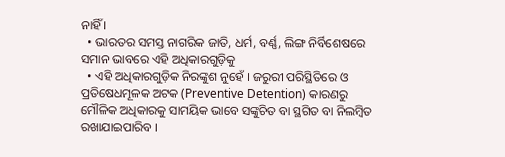ନାହିଁ ।
  • ଭାରତର ସମସ୍ତ ନାଗରିକ ଜାତି, ଧର୍ମ, ବର୍ଣ୍ଣ, ଲିଙ୍ଗ ନିର୍ବିଶେଷରେ ସମାନ ଭାବରେ ଏହି ଅଧିକାରଗୁଡ଼ିକୁ
  • ଏହି ଅଧିକାରଗୁଡ଼ିକ ନିରଙ୍କୁଶ ନୁହେଁ । ଜରୁରୀ ପରିସ୍ଥିତିରେ ଓ ପ୍ରତିଷେଧମୂଳକ ଅଟକ (Preventive Detention) କାରଣରୁ ମୌଳିକ ଅଧିକାରକୁ ସାମୟିକ ଭାବେ ସଙ୍କୁଚିତ ବା ସ୍ଥଗିତ ବା ନିଲମ୍ବିତ ରଖାଯାଇପାରିବ ।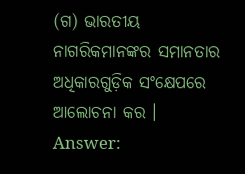(ଗ) ଭାରତୀୟ ନାଗରିକମାନଙ୍କର ସମାନତାର ଅଧିକାରଗୁଡ଼ିକ ସଂକ୍ଷେପରେ ଆଲୋଚନା କର ।
Answer: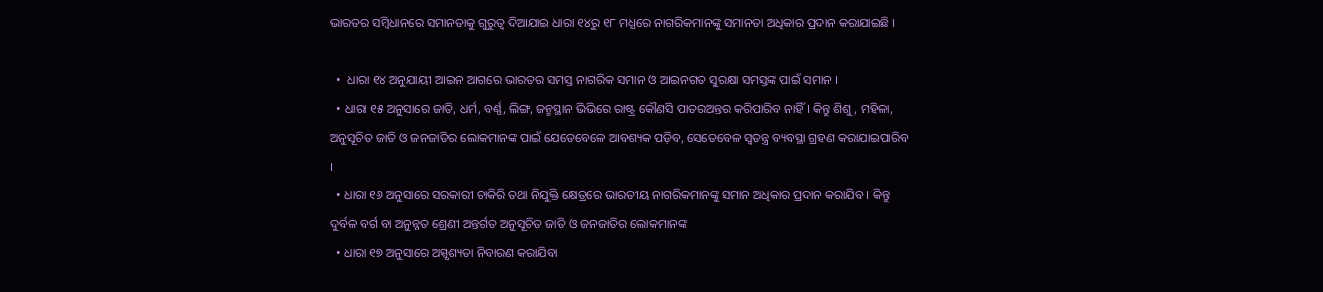ଭାରତର ସମ୍ବିଧାନରେ ସମାନତାକୁ ଗୁରୁତ୍ୱ ଦିଆଯାଇ ଧାରା ୧୪ରୁ ୧୮ ମଧ୍ଯରେ ନାଗରିକମାନଙ୍କୁ ସମାନତା ଅଧିକାର ପ୍ରଦାନ କରାଯାଇଛି ।

  •  ଧାରା ୧୪ ଅନୁଯାୟୀ ଆଇନ ଆଗରେ ଭାରତର ସମସ୍ତ ନାଗରିକ ସମାନ ଓ ଆଇନଗତ ସୁରକ୍ଷା ସମସ୍ତଙ୍କ ପାଇଁ ସମାନ ।
  • ଧାରା ୧୫ ଅନୁସାରେ ଜାତି, ଧର୍ମ, ବର୍ଣ୍ଣ, ଲିଙ୍ଗ, ଜନ୍ମସ୍ଥାନ ଭିଭିରେ ରାଷ୍ଟ୍ର କୌଣସି ପାତରଅନ୍ତର କରିପାରିବ ନାହିଁ । କିନ୍ତୁ ଶିଶୁ, ମହିଳା, ଅନୁସୂଚିତ ଜାତି ଓ ଜନଜାତିର ଲୋକମାନଙ୍କ ପାଇଁ ଯେତେବେଳେ ଆବଶ୍ୟକ ପଡ଼ିବ, ସେତେବେଳ ସ୍ବତନ୍ତ୍ର ବ୍ୟବସ୍ଥା ଗ୍ରହଣ କରାଯାଇପାରିବ ।
  • ଧାରା ୧୬ ଅନୁସାରେ ସରକାରୀ ଚାକିରି ତଥା ନିଯୁକ୍ତି କ୍ଷେତ୍ରରେ ଭାରତୀୟ ନାଗରିକମାନଙ୍କୁ ସମାନ ଅଧିକାର ପ୍ରଦାନ କରାଯିବ । କିନ୍ତୁ ଦୁର୍ବଳ ବର୍ଗ ବା ଅନୁନ୍ନତ ଶ୍ରେଣୀ ଅନ୍ତର୍ଗତ ଅନୁସୂଚିତ ଜାତି ଓ ଜନଜାତିର ଲୋକମାନଙ୍କ
  • ଧାରା ୧୭ ଅନୁସାରେ ଅସ୍ପୃଶ୍ୟତା ନିବାରଣ କରାଯିବା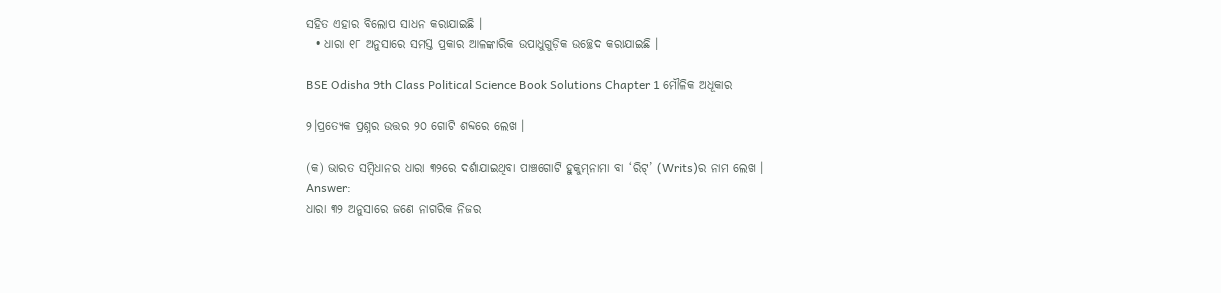ସହିତ ଏହାର ବିଲୋପ ସାଧନ କରାଯାଇଛି ।
  • ଧାରା ୧୮ ଅନୁସାରେ ସମସ୍ତ ପ୍ରକାର ଆଳଙ୍କାରିକ ଉପାଧୁଗୁଡ଼ିକ ଉଚ୍ଛେଦ କରାଯାଇଛି ।

BSE Odisha 9th Class Political Science Book Solutions Chapter 1 ମୌଳିକ ଅଧୂକାର

୨।ପ୍ରତ୍ୟେକ ପ୍ରଶ୍ନର ଉତ୍ତର ୨୦ ଗୋଟି ଶବ୍ଦରେ ଲେଖ ।

(କ) ଭାରତ ସମ୍ବିଧାନର ଧାରା ୩୨ରେ ଦର୍ଶାଯାଇଥିବା ପାଞ୍ଚଗୋଟି ହୁକୁମ୍‌ନାମା ବା ‘ରିଟ୍’ (Writs)ର ନାମ ଲେଖ ।
Answer:
ଧାରା ୩୨ ଅନୁସାରେ ଜଣେ ନାଗରିକ ନିଜର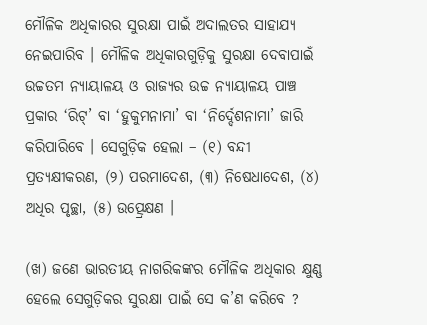ମୌଳିକ ଅଧିକାରର ସୁରକ୍ଷା ପାଇଁ ଅଦାଲତର ସାହାଯ୍ୟ ନେଇପାରିବ । ମୌଳିକ ଅଧିକାରଗୁଡ଼ିକୁ ସୁରକ୍ଷା ଦେବାପାଇଁ ଉଚ୍ଚତମ ନ୍ୟାୟାଳୟ ଓ ରାଜ୍ୟର ଉଚ୍ଚ ନ୍ୟାୟାଳୟ ପାଞ୍ଚ ପ୍ରକାର ‘ରିଟ୍’ ବା ‘ହୁକୁମନାମା’ ବା ‘ନିର୍ଦ୍ଦେଶନାମା’ ଜାରି କରିପାରିବେ । ସେଗୁଡ଼ିକ ହେଲା – (୧) ବନ୍ଦୀ ପ୍ରତ୍ୟକ୍ଷୀକରଣ, (୨) ପରମାଦେଶ, (୩) ନିଷେଧାଦେଶ, (୪) ଅଧିର ପୃଚ୍ଛା, (୫) ଉତ୍ପ୍ରେକ୍ଷଣ ।

(ଖ) ଜଣେ ଭାରତୀୟ ନାଗରିକଙ୍କର ମୌଳିକ ଅଧିକାର କ୍ଷୁଣ୍ଣ ହେଲେ ସେଗୁଡ଼ିକର ସୁରକ୍ଷା ପାଇଁ ସେ କ’ଣ କରିବେ ?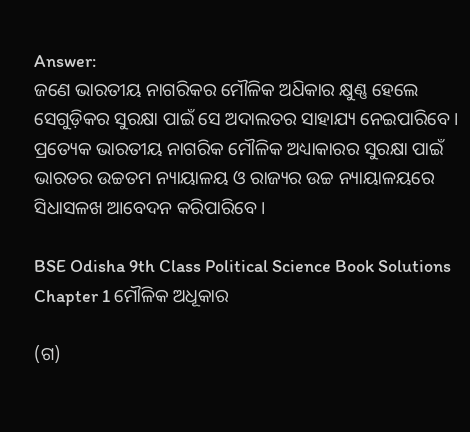Answer:
ଜଣେ ଭାରତୀୟ ନାଗରିକର ମୌଳିକ ଅଧ‌ିକାର କ୍ଷୁଣ୍ଣ ହେଲେ ସେଗୁଡ଼ିକର ସୁରକ୍ଷା ପାଇଁ ସେ ଅଦାଲତର ସାହାଯ୍ୟ ନେଇପାରିବେ । ପ୍ରତ୍ୟେକ ଭାରତୀୟ ନାଗରିକ ମୌଳିକ ଅଧ୍ୟାକାରର ସୁରକ୍ଷା ପାଇଁ ଭାରତର ଉଚ୍ଚତମ ନ୍ୟାୟାଳୟ ଓ ରାଜ୍ୟର ଉଚ୍ଚ ନ୍ୟାୟାଳୟରେ ସିଧାସଳଖ ଆବେଦନ କରିପାରିବେ ।

BSE Odisha 9th Class Political Science Book Solutions Chapter 1 ମୌଳିକ ଅଧୂକାର

(ଗ)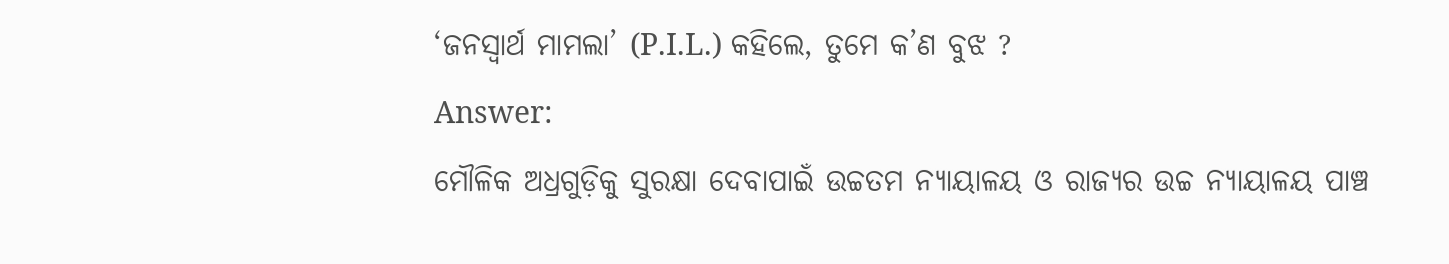‘ଜନସ୍ୱାର୍ଥ ମାମଲା’ (P.I.L.) କହିଲେ, ତୁମେ କ’ଣ ବୁଝ ?
Answer:
ମୌଳିକ ଅଧ୍ରଗୁଡ଼ିକୁ ସୁରକ୍ଷା ଦେବାପାଇଁ ଉଚ୍ଚତମ ନ୍ୟାୟାଳୟ ଓ ରାଜ୍ୟର ଉଚ୍ଚ ନ୍ୟାୟାଳୟ ପାଞ୍ଚ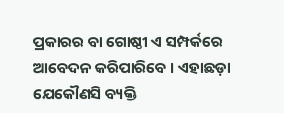ପ୍ରକାରର ବା ଗୋଷ୍ଠୀ ଏ ସମ୍ପର୍କରେ ଆବେଦନ କରିପାରିବେ । ଏହାଛଡ଼ା ଯେକୌଣସି ବ୍ୟକ୍ତି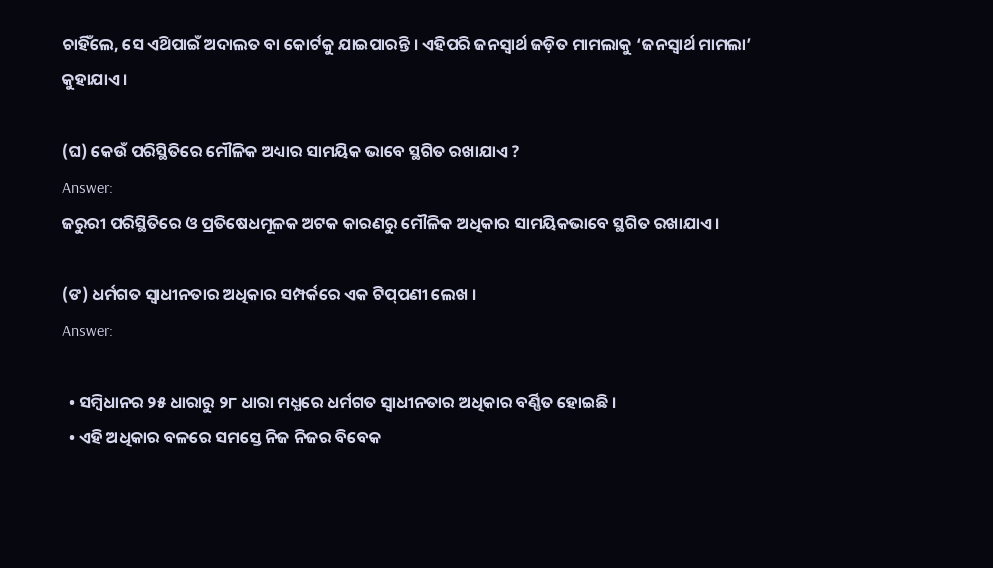ଚାହିଁଲେ, ସେ ଏଥ‌ିପାଇଁ ଅଦାଲତ ବା କୋର୍ଟକୁ ଯାଇପାରନ୍ତି । ଏହିପରି ଜନସ୍ୱାର୍ଥ ଜଡ଼ିତ ମାମଲାକୁ ‘ଜନସ୍ବାର୍ଥ ମାମଲା’ କୁହାଯାଏ ।

(ଘ) କେଉଁ ପରିସ୍ଥିତିରେ ମୌଳିକ ଅଧ୍ୟାର ସାମୟିକ ଭାବେ ସ୍ଥଗିତ ରଖାଯାଏ ?
Answer:
ଜରୁରୀ ପରିସ୍ଥିତିରେ ଓ ପ୍ରତିଷେଧମୂଳକ ଅଟକ କାରଣରୁ ମୌଳିକ ଅଧିକାର ସାମୟିକଭାବେ ସ୍ଥଗିତ ରଖାଯାଏ ।

(ଙ) ଧର୍ମଗତ ସ୍ଵାଧୀନତାର ଅଧିକାର ସମ୍ପର୍କରେ ଏକ ଟିପ୍‌ପଣୀ ଲେଖ ।
Answer:

  • ସମ୍ବିଧାନର ୨୫ ଧାରାରୁ ୨୮ ଧାରା ମଧ୍ଯରେ ଧର୍ମଗତ ସ୍ଵାଧୀନତାର ଅଧିକାର ବର୍ଣ୍ଣିତ ହୋଇଛି ।
  • ଏହି ଅଧିକାର ବଳରେ ସମସ୍ତେ ନିଜ ନିଜର ବିବେକ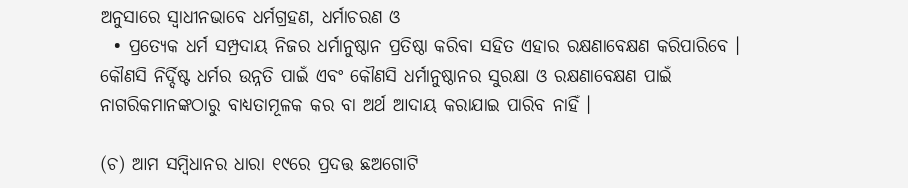ଅନୁସାରେ ସ୍ବାଧୀନଭାବେ ଧର୍ମଗ୍ରହଣ, ଧର୍ମାଚରଣ ଓ
  • ପ୍ରତ୍ୟେକ ଧର୍ମ ସମ୍ପ୍ରଦାୟ ନିଜର ଧର୍ମାନୁଷ୍ଠାନ ପ୍ରତିଷ୍ଠା କରିବା ସହିତ ଏହାର ରକ୍ଷଣାବେକ୍ଷଣ କରିପାରିବେ । କୌଣସି ନିର୍ଦ୍ଦିଷ୍ଟ ଧର୍ମର ଉନ୍ନତି ପାଇଁ ଏବଂ କୌଣସି ଧର୍ମାନୁଷ୍ଠାନର ସୁରକ୍ଷା ଓ ରକ୍ଷଣାବେକ୍ଷଣ ପାଇଁ ନାଗରିକମାନଙ୍କଠାରୁ ବାଧ୍ୟତାମୂଳକ କର ବା ଅର୍ଥ ଆଦାୟ କରାଯାଇ ପାରିବ ନାହିଁ ।

(ଚ) ଆମ ସମ୍ବିଧାନର ଧାରା ୧୯ରେ ପ୍ରଦତ୍ତ ଛଅଗୋଟି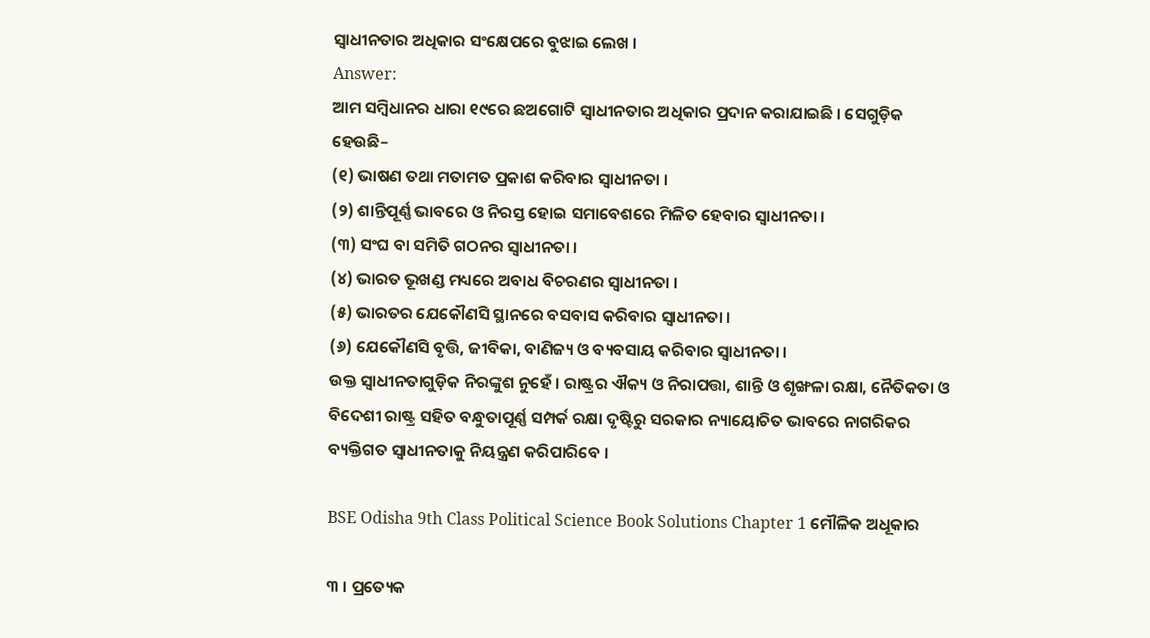ସ୍ୱାଧୀନତାର ଅଧିକାର ସଂକ୍ଷେପରେ ବୁଝାଇ ଲେଖ ।
Answer:
ଆମ ସମ୍ବିଧାନର ଧାରା ୧୯ରେ ଛଅଗୋଟି ସ୍ୱାଧୀନତାର ଅଧିକାର ପ୍ରଦାନ କରାଯାଇଛି । ସେଗୁଡ଼ିକ ହେଉଛି–
(୧) ଭାଷଣ ତଥା ମତାମତ ପ୍ରକାଶ କରିବାର ସ୍ଵାଧୀନତା ।
(୨) ଶାନ୍ତିପୂର୍ଣ୍ଣ ଭାବରେ ଓ ନିରସ୍ତ ହୋଇ ସମାବେଶରେ ମିଳିତ ହେବାର ସ୍ବାଧୀନତା ।
(୩) ସଂଘ ବା ସମିତି ଗଠନର ସ୍ଵାଧୀନତା ।
(୪) ଭାରତ ଭୂଖଣ୍ଡ ମଧ୍ୟରେ ଅବାଧ ବିଚରଣର ସ୍ଵାଧୀନତା ।
(୫) ଭାରତର ଯେକୌଣସି ସ୍ଥାନରେ ବସବାସ କରିବାର ସ୍ଵାଧୀନତା ।
(୬) ଯେକୌଣସି ବୃତ୍ତି, ଜୀବିକା, ବାଣିଜ୍ୟ ଓ ବ୍ୟବସାୟ କରିବାର ସ୍ୱାଧୀନତା ।
ଉକ୍ତ ସ୍ଵାଧୀନତାଗୁଡ଼ିକ ନିରଙ୍କୁଶ ନୁହେଁ । ରାଷ୍ଟ୍ରର ଐକ୍ୟ ଓ ନିରାପତ୍ତା, ଶାନ୍ତି ଓ ଶୃଙ୍ଖଳା ରକ୍ଷା, ନୈତିକତା ଓ ବିଦେଶୀ ରାଷ୍ଟ୍ର ସହିତ ବନ୍ଧୁତାପୂର୍ଣ୍ଣ ସମ୍ପର୍କ ରକ୍ଷା ଦୃଷ୍ଟିରୁ ସରକାର ନ୍ୟାୟୋଚିତ ଭାବରେ ନାଗରିକର ବ୍ୟକ୍ତିଗତ ସ୍ଵାଧୀନତାକୁ ନିୟନ୍ତ୍ରଣ କରିପାରିବେ ।

BSE Odisha 9th Class Political Science Book Solutions Chapter 1 ମୌଳିକ ଅଧୂକାର

୩ । ପ୍ରତ୍ୟେକ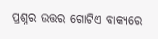ପ୍ରଶ୍ନର ଉତ୍ତର ଗୋଟିଏ ବାକ୍ୟରେ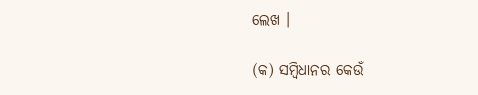ଲେଖ ।

(କ) ସମ୍ବିଧାନର କେଉଁ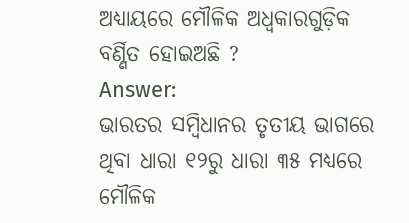ଅଧ୍ୟାୟରେ ମୌଳିକ ଅଧ୍ବକାରଗୁଡ଼ିକ ବର୍ଣ୍ଣିତ ହୋଇଅଛି ?
Answer:
ଭାରତର ସମ୍ବିଧାନର ତୃତୀୟ ଭାଗରେ ଥିବା ଧାରା ୧୨ରୁ ଧାରା ୩୫ ମଧ୍ୟରେ ମୌଳିକ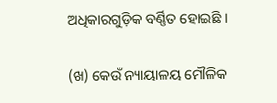ଅଧିକାରଗୁଡ଼ିକ ବର୍ଣ୍ଣିତ ହୋଇଛି ।

(ଖ) କେଉଁ ନ୍ୟାୟାଳୟ ମୌଳିକ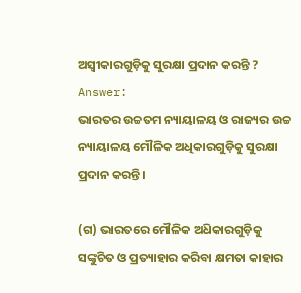ଅସ୍ଵୀକାରଗୁଡ଼ିକୁ ସୁରକ୍ଷା ପ୍ରଦାନ କରନ୍ତି ?
Answer:
ଭାରତର ଉଚ୍ଚତମ ନ୍ୟାୟାଳୟ ଓ ରାଜ୍ୟର ଉଚ୍ଚ ନ୍ୟାୟାଳୟ ମୌଳିକ ଅଧିକାରଗୁଡ଼ିକୁ ସୁରକ୍ଷା ପ୍ରଦାନ କରନ୍ତି ।

(ଗ) ଭାରତରେ ମୌଳିକ ଅଧ‌ିକାରଗୁଡ଼ିକୁ ସଙ୍କୁଚିତ ଓ ପ୍ରତ୍ୟାହାର କରିବା କ୍ଷମତା କାହାର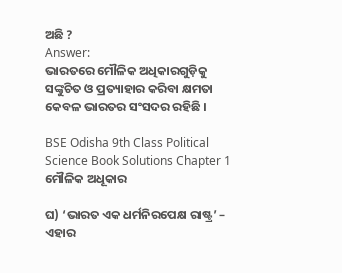ଅଛି ?
Answer:
ଭାରତରେ ମୌଳିକ ଅଧିକାରଗୁଡ଼ିକୁ ସଙ୍କୁଚିତ ଓ ପ୍ରତ୍ୟାହାର କରିବା କ୍ଷମତା କେବଳ ଭାରତର ସଂସଦର ରହିଛି ।

BSE Odisha 9th Class Political Science Book Solutions Chapter 1 ମୌଳିକ ଅଧୂକାର

ଘ) ‘ଭାରତ ଏକ ଧର୍ମନିରପେକ୍ଷ ରାଷ୍ଟ୍ର’ – ଏହାର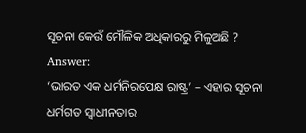ସୂଚନା କେଉଁ ମୌଳିକ ଅଧିକାରରୁ ମିଳୁଅଛି ?
Answer:
‘ଭାରତ ଏକ ଧର୍ମନିରପେକ୍ଷ ରାଷ୍ଟ୍ର’ – ଏହାର ସୂଚନା ଧର୍ମଗତ ସ୍ଵାଧୀନତାର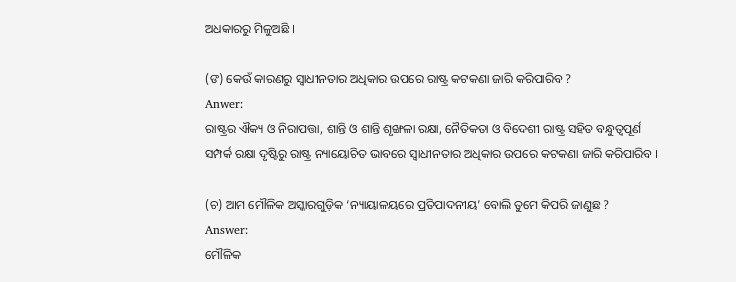ଅଧକାରରୁ ମିଳୁଅଛି ।

(ଙ) କେଉଁ କାରଣରୁ ସ୍ବାଧୀନତାର ଅଧିକାର ଉପରେ ରାଷ୍ଟ୍ର କଟକଣା ଜାରି କରିପାରିବ ?
Anwer:
ରାଷ୍ଟ୍ରର ଐକ୍ୟ ଓ ନିରାପତ୍ତା, ଶାନ୍ତି ଓ ଶାନ୍ତି ଶୃଙ୍ଖଳା ରକ୍ଷା, ନୈତିକତା ଓ ବିଦେଶୀ ରାଷ୍ଟ୍ର ସହିତ ବନ୍ଧୁତ୍ଵପୂର୍ଣ ସମ୍ପର୍କ ରକ୍ଷା ଦୃଷ୍ଟିରୁ ରାଷ୍ଟ୍ର ନ୍ୟାୟୋଚିତ ଭାବରେ ସ୍ଵାଧୀନତାର ଅଧିକାର ଉପରେ କଟକଣା ଜାରି କରିପାରିବ ।

(ଚ) ଆମ ମୌଳିକ ଅସ୍କାରଗୁଡ଼ିକ ‘ନ୍ୟାୟାଳୟରେ ପ୍ରତିପାଦନୀୟ’ ବୋଲି ତୁମେ କିପରି ଜାଣୁଛ ?
Answer:
ମୌଳିକ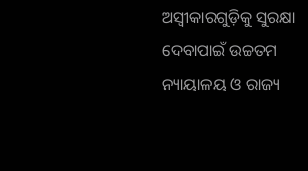ଅସ୍ଵୀକାରଗୁଡ଼ିକୁ ସୁରକ୍ଷା ଦେବାପାଇଁ ଉଚ୍ଚତମ ନ୍ୟାୟାଳୟ ଓ ରାଜ୍ୟ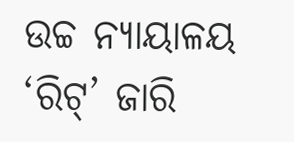ଉଚ୍ଚ ନ୍ୟାୟାଳୟ ‘ରିଟ୍’ ଜାରି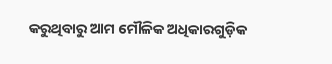କରୁଥିବାରୁ ଆମ ମୌଳିକ ଅଧିକାରଗୁଡ଼ିକ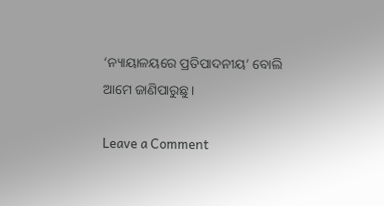‘ନ୍ୟାୟାଳୟରେ ପ୍ରତିପାଦନୀୟ’ ବୋଲି ଆମେ ଜାଣିପାରୁଛୁ ।

Leave a Comment